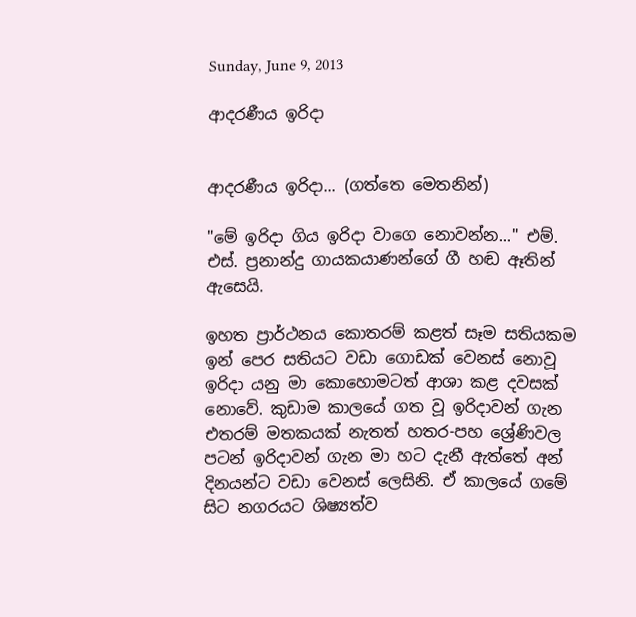Sunday, June 9, 2013

ආදරණීය ඉරිදා


ආදරණීය ඉරිදා... (ගත්තෙ මෙතනින්)

"මේ ඉරිදා ගිය ඉරිදා වාගෙ නොවන්න..." එම්. එස්. ප්‍රනාන්දු ගායකයාණන්ගේ ගී හඬ ඈතින් ඇසෙයි.

ඉහත ප්‍රාර්ථනය කොතරම් කළත් සෑම සතියකම ඉන් පෙර සතියට වඩා ගොඩක් වෙනස් නොවූ ඉරිදා යනු මා කොහොමටත් ආශා කළ දවසක් නොවේ. කුඩාම කාලයේ ගත වූ ඉරිදාවන් ගැන එතරම් මතකයක් නැතත් හතර-පහ ශ්‍රේණිවල පටන් ඉරිදාවන් ගැන මා හට දැනී ඇත්තේ අන් දිනයන්ට වඩා වෙනස් ලෙසිනි. ඒ කාලයේ ගමේ සිට නගරයට ශිෂ්‍යත්ව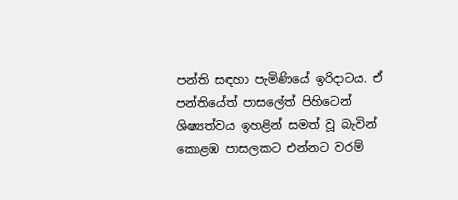පන්ති සඳහා පැමිණියේ ඉරිදාටය. ඒ පන්තියේත් පාසලේත් පිහිටෙන් ශිෂ්‍යත්වය ඉහළින් සමත් වූ බැවින් කොළඹ පාසලකට එන්නට වරම්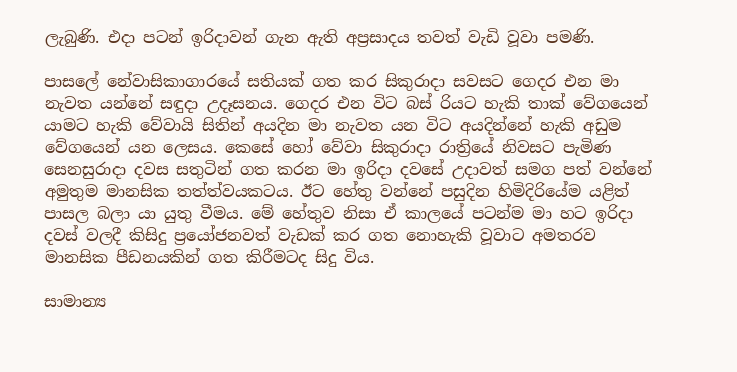ලැබුණි. එදා පටන් ඉරිදාවන් ගැන ඇති අප්‍රසාදය තවත් වැඩි වූවා පමණි.

පාසලේ නේවාසිකාගාරයේ සතියක් ගත කර සිකුරාදා සවසට ගෙදර එන මා නැවත යන්නේ සඳුදා උදෑසනය. ගෙදර එන විට බස් රියට හැකි තාක් වේගයෙන් යාමට හැකි වේවායි සිතින් අයදින මා නැවත යන විට අයදින්නේ හැකි අඩුම වේගයෙන් යන ලෙසය. කෙසේ හෝ වේවා සිකුරාදා රාත්‍රියේ නිවසට පැමිණ සෙනසුරාදා දවස සතුටින් ගත කරන මා ඉරිදා දවසේ උදාවත් සමග පත් වන්නේ අමුතුම මානසික තත්ත්වයකටය. ඊට හේතු වන්නේ පසුදින හිමිදිරියේම යළිත් පාසල බලා යා යුතු වීමය. මේ හේතුව නිසා ඒ කාලයේ පටන්ම මා හට ඉරිදා දවස් වලදී කිසිදු ප්‍රයෝජනවත් වැඩක් කර ගත නොහැකි වූවාට අමතරව මානසික පීඩනයකින් ගත කිරීමටද සිදු විය.

සාමාන්‍ය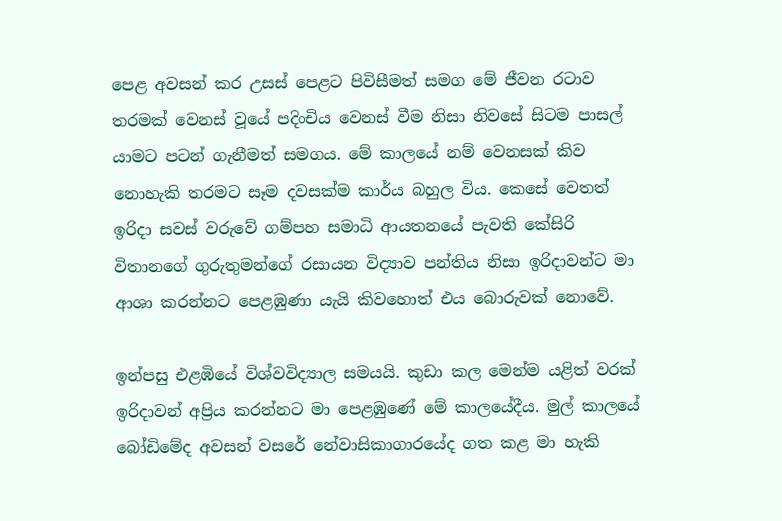පෙළ අවසන් කර උසස් පෙළට පිවිසීමත් සමග මේ ජීවන රටාව තරමක් වෙනස් වූයේ පදිංචිය වෙනස් වීම නිසා නිවසේ සිටම පාසල් යාමට පටන් ගැනීමත් සමගය. මේ කාලයේ නම් වෙනසක් කිව නොහැකි තරමට සෑම දවසක්ම කාර්ය බහුල විය. කෙසේ වෙතත් ඉරිදා සවස් වරුවේ ගම්පහ සමාධි ආයතනයේ පැවති කේසිරි විතානගේ ගුරුතුමන්ගේ රසායන විද්‍යාව පන්තිය නිසා ඉරිදාවන්ට මා ආශා කරන්නට පෙළඹුණා යැයි කිවහොත් එය බොරුවක් නොවේ.

ඉන්පසු එළඹියේ විශ්වවිද්‍යාල සමයයි. කුඩා කල මෙන්ම යළිත් වරක් ඉරිදාවන් අප්‍රිය කරන්නට මා පෙළඹුණේ මේ කාලයේදීය. මුල් කාලයේ බෝඩිමේද අවසන් වසරේ නේවාසිකාගාරයේද ගත කළ මා හැකි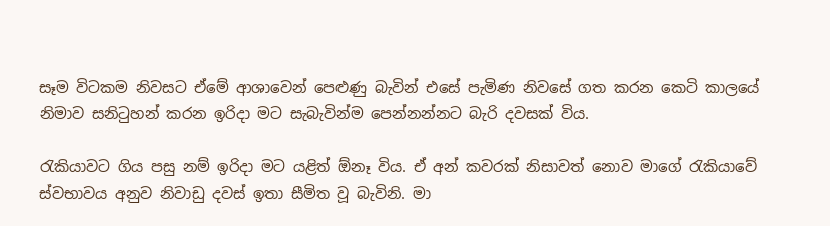සෑම විටකම නිවසට ඒමේ ආශාවෙන් පෙළුණු බැවින් එසේ පැමිණ නිවසේ ගත කරන කෙටි කාලයේ නිමාව සනිටුහන් කරන ඉරිදා මට සැබැවින්ම පෙන්නන්නට බැරි දවසක් විය.

රැකියාවට ගිය පසු නම් ඉරිදා මට යළිත් ඕනෑ විය. ඒ අන් කවරක් නිසාවත් නොව මාගේ රැකියාවේ ස්වභාවය අනුව නිවාඩු දවස් ඉතා සීමිත වූ බැවිනි. මා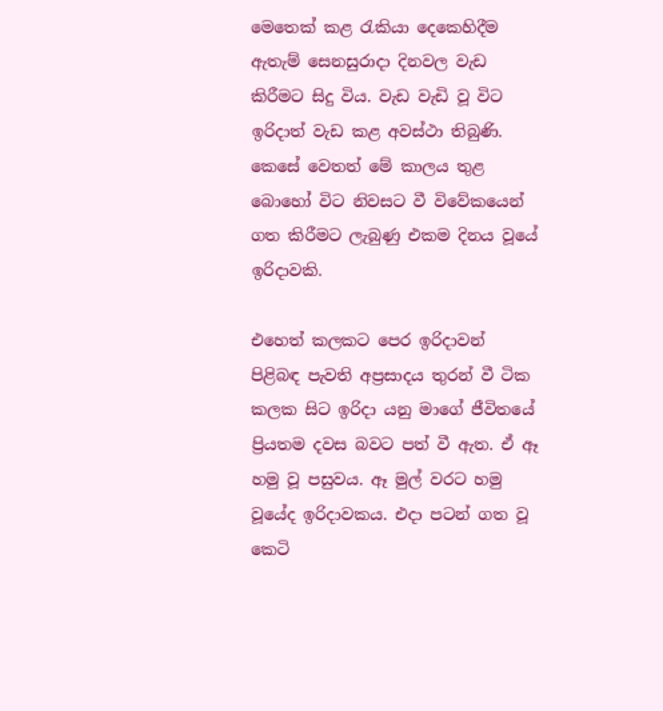මෙතෙක් කළ රැකියා දෙකෙහිදීම ඇතැම් සෙනසුරාදා දිනවල වැඩ කිරීමට සිදු විය. වැඩ වැඩි වූ විට ඉරිදාත් වැඩ කළ අවස්ථා තිබුණි. කෙසේ වෙතත් මේ කාලය තුළ බොහෝ විට නිවසට වී විවේකයෙන් ගත කිරීමට ලැබුණු එකම දිනය වූයේ ඉරිදාවකි.

එහෙත් කලකට පෙර ඉරිදාවන් පිළිබඳ පැවති අප්‍රසාදය තුරන් වී ටික කලක සිට ඉරිදා යනු මාගේ ජීවිතයේ ප්‍රියතම දවස බවට පත් වී ඇත. ඒ ඈ හමු වූ පසුවය. ඈ මුල් වරට හමු වූයේද ඉරිදාවකය. එදා පටන් ගත වූ කෙටි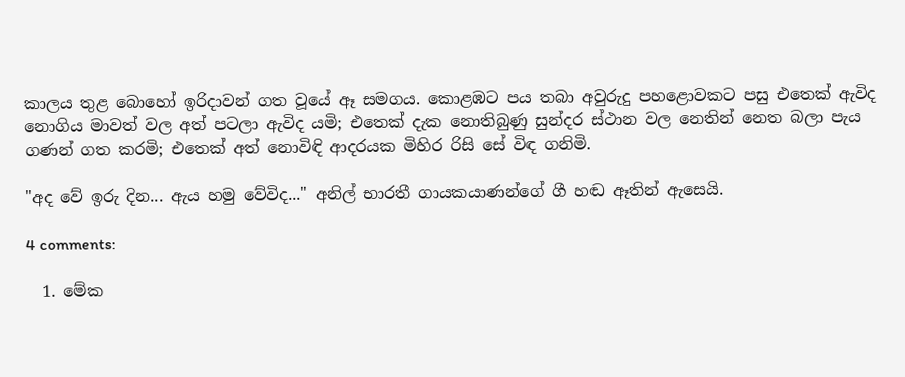කාලය තුළ බොහෝ ඉරිදාවන් ගත වූයේ ඈ සමගය. කොළඹට පය තබා අවුරුදු පහළොවකට පසු එතෙක් ඇවිද නොගිය මාවත් වල අත් පටලා ඇවිද යමි; එතෙක් දැක නොතිබුණු සුන්දර ස්ථාන වල නෙතින් නෙත බලා පැය ගණන් ගත කරමි; එතෙක් අත් නොවිඳි ආදරයක මිහිර රිසි සේ විඳ ගනිමි.

"අද වේ ඉරු දින... ඇය හමු වේවිද..." අනිල් භාරතී ගායකයාණන්ගේ ගී හඬ ඈතින් ඇසෙයි.

4 comments:

  1. මේක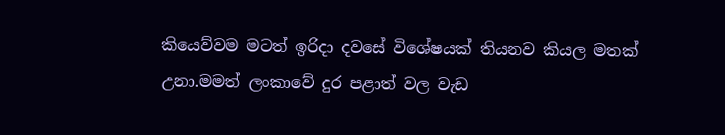කියෙව්වම මටත් ඉරිදා දවසේ විශේෂයක් තියනව කියල මතක් උනා.මමත් ලංකාවේ දුර පළාත් වල වැඩ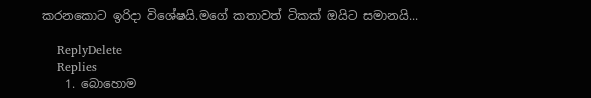කරනකොට ඉරිදා විශේෂයි.මගේ කතාවත් ටිකක් ඔයිට සමානයි...

    ReplyDelete
    Replies
    1. බොහොම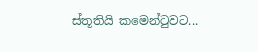ස්තූතියි කමෙන්ටුවට...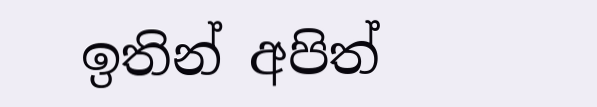ඉතින් අපිත්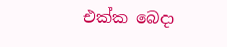එක්ක බෙදා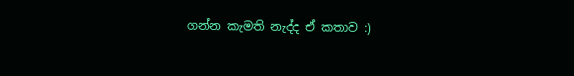ගන්න කැමති නැද්ද ඒ කතාව :)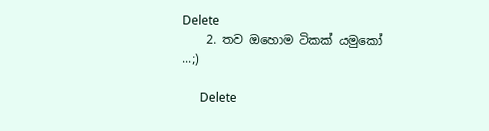Delete
    2. තව ඔහොම ටිකක් යමුකෝ ...;)

      Delete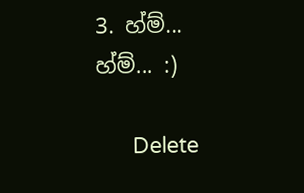3. හ්ම්... හ්ම්... :)

      Delete